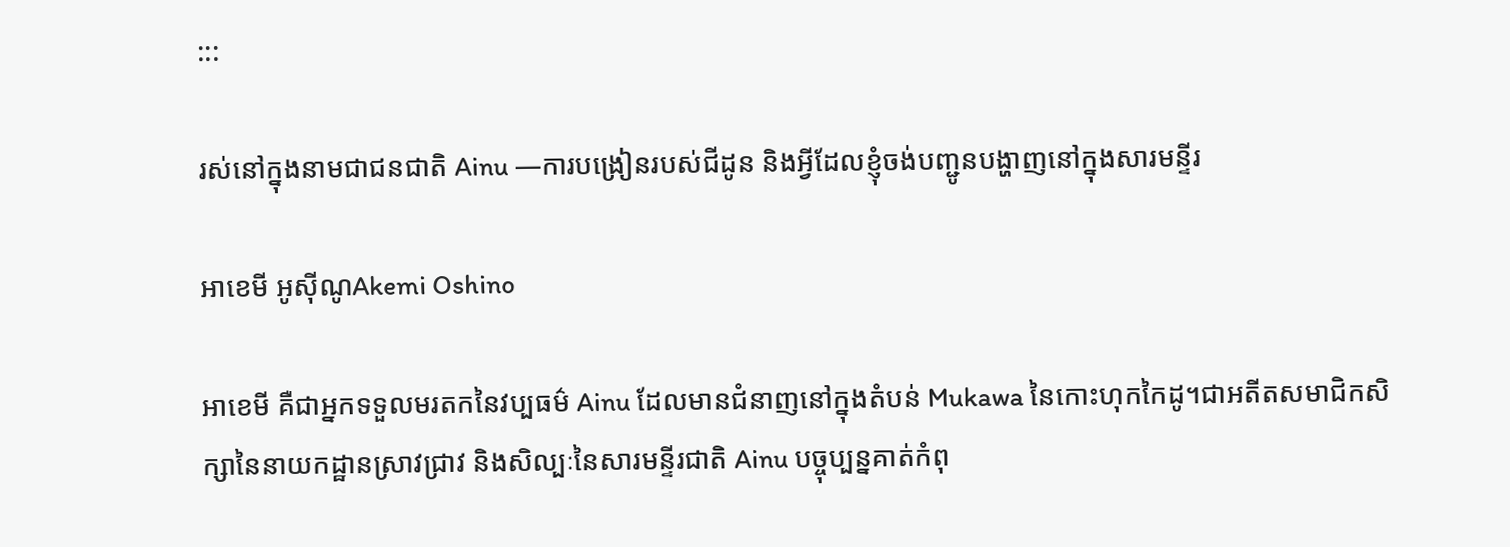:::

រស់នៅក្នុងនាមជាជនជាតិ Ainu —ការបង្រៀនរបស់ជីដូន និងអ្វីដែលខ្ញុំចង់បញ្ជូនបង្ហាញនៅក្នុងសារមន្ទីរ

អាខេមី អូស៊ីណូAkemi Oshino

អាខេមី គឺជាអ្នកទទួលមរតកនៃវប្បធម៌ Ainu ដែលមានជំនាញនៅក្នុងតំបន់ Mukawa នៃកោះហុកកៃដូ។ជាអតីតសមាជិកសិក្សានៃនាយកដ្ឋានស្រាវជ្រាវ និងសិល្បៈនៃសារមន្ទីរជាតិ Ainu បច្ចុប្បន្នគាត់កំពុ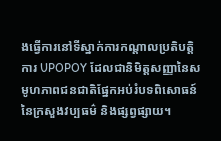ងធ្វើការនៅទីស្នាក់ការកណ្តាលប្រតិបត្តិការ UPOPOY ដែលជានិមិត្តសញ្ញានៃសមូហភាពជនជាតិផ្នែកអប់រំបទពិសោធន៍នៃក្រសួងវប្បធម៌ និងផ្សព្វផ្សាយ។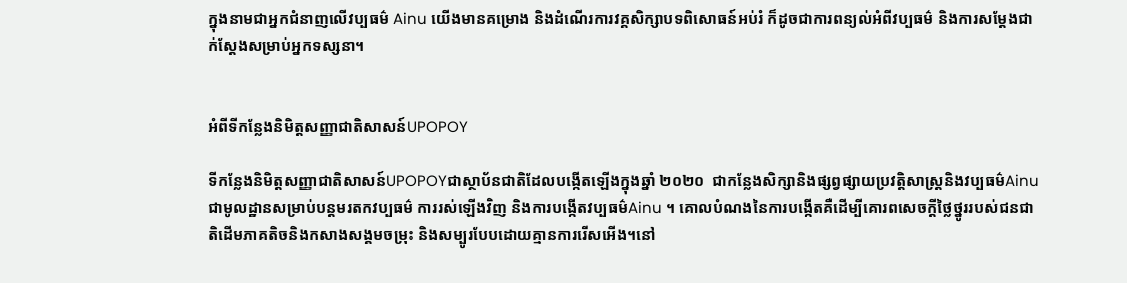ក្នុងនាមជាអ្នកជំនាញលើវប្បធម៌ Ainu យើងមានគម្រោង និងដំណើរការវគ្គសិក្សាបទពិសោធន៍អប់រំ ក៏ដូចជាការពន្យល់អំពីវប្បធម៌ និងការសម្តែងជាក់ស្តែងសម្រាប់អ្នកទស្សនា។


អំពីទីកន្លែងនិមិត្តសញ្ញាជាតិសាសន៍UPOPOY

ទីកន្លែងនិមិត្តសញ្ញាជាតិសាសន៍UPOPOYជាស្ថាប័នជាតិដែលបង្កើតឡើងក្នុងឆ្នាំ ២០២០  ជាកន្លែងសិក្សានិងផ្សព្វផ្សាយប្រវត្តិសាស្រ្តនិងវប្បធម៌Ainu  ជាមូលដ្ឋានសម្រាប់បន្តមរតកវប្បធម៌ ការរស់ឡើងវិញ និងការបង្កើតវប្បធម៌Ainu ។ គោលបំណងនៃការបង្កើតគឺដើម្បីគោរពសេចក្តីថ្លៃថ្នូររបស់ជនជាតិដើមភាគតិចនិងកសាងសង្គមចម្រុះ និងសម្បូរបែបដោយគ្មានការរើសអើង។នៅ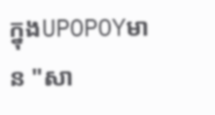ក្នុងUPOPOYមាន "សា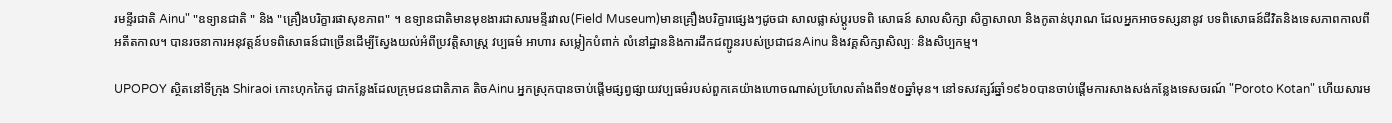រមន្ទីរជាតិ Ainu" "ឧទ្យានជាតិ " និង "គ្រឿងបរិក្ខារផាសុខភាព" ។ ឧទ្យានជាតិមានមុខងារជាសារមន្ទីរវាល(Field Museum)មានគ្រឿងបរិក្ខារផ្សេងៗដូចជា សាលផ្លាស់ប្តូរបទពិ សោធន៍ សាលសិក្សា សិក្ខាសាលា និងកូតាន់បុរាណ ដែលអ្នកអាចទស្សនានូវ បទពិសោធន៍ជីវិតនិងទេសភាពកាលពីអតីតកាល។ បានរចនាការអនុវត្តន៍បទពិសោធន៍ជាច្រើនដើម្បីស្វែងយល់អំពីប្រវត្តិសាស្រ្ត វប្បធម៌ អាហារ សម្លៀកបំពាក់ លំនៅដ្ឋាននិងការដឹកជញ្ជូនរបស់ប្រជាជនAinu និងវគ្គសិក្សាសិល្បៈ និងសិប្បកម្ម។

UPOPOY ស្ថិតនៅទីក្រុង Shiraoi កោះហុកកៃដូ ជាកន្លែងដែលក្រុមជនជាតិភាគ តិចAinu អ្នកស្រុកបានចាប់ផ្តើមផ្សព្វផ្សាយវប្បធម៌របស់ពួកគេយ៉ាងហោចណាស់ប្រហែលតាំងពី១៥០ឆ្នាំមុន។ នៅទសវត្សរ៍ឆ្នាំ១៩៦០បានចាប់ផ្តើមការសាងសង់កន្លែងទេសចរណ៍ "Poroto Kotan" ហើយសារម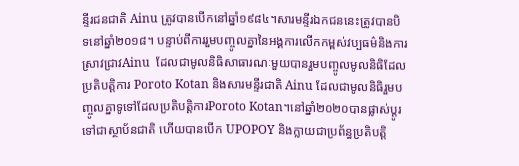ន្ទីរជនជាតិ Ainu ត្រូវបានបើកនៅឆ្នាំ១៩៨៤។សារមន្ទីរឯកជននេះត្រូវបានបិទនៅឆ្នាំ២០១៨។ បន្ទាប់ពីការរួមបញ្ចូលគ្នានៃអង្គការលើកកម្ពស់វប្បធម៌និងការស្រាវជ្រាវAinu  ដែលជាមូលនិធិសាធារណៈមួយបានរួមបញ្ចូលមូលនិធិដែលប្រតិបត្តិការ Poroto Kotan និងសារមន្ទីរជាតិ Ainu ដែលជាមូលនិធិរួមបញ្ចូលគ្នាទូទៅដែលប្រតិបត្តិការPoroto Kotan។នៅឆ្នាំ២០២០បានផ្លាស់ប្តូរទៅជាស្ថាប័នជាតិ ហើយបានបើក UPOPOY និងក្លាយជាប្រព័ន្ធប្រតិបត្តិ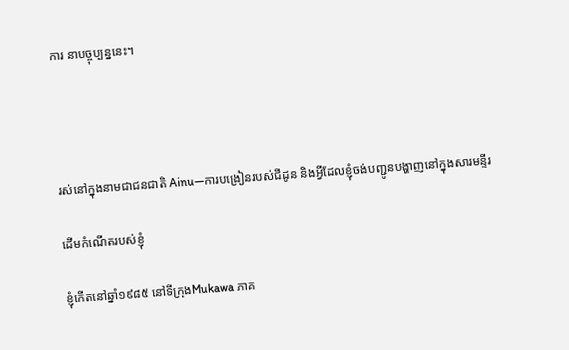ការ នាបច្ចុប្បន្ននេះ។




រស់នៅក្នុងនាមជាជនជាតិ Ainu—ការបង្រៀនរបស់ជីដូន និងអ្វីដែលខ្ញុំចង់បញ្ជូនបង្ហាញនៅក្នុងសារមន្ទីរ

ដើមកំណើតរបស់ខ្ញុំ

ខ្ញុំកើតនៅឆ្នាំ១៩៨៥ នៅទីក្រុងMukawa ភាគ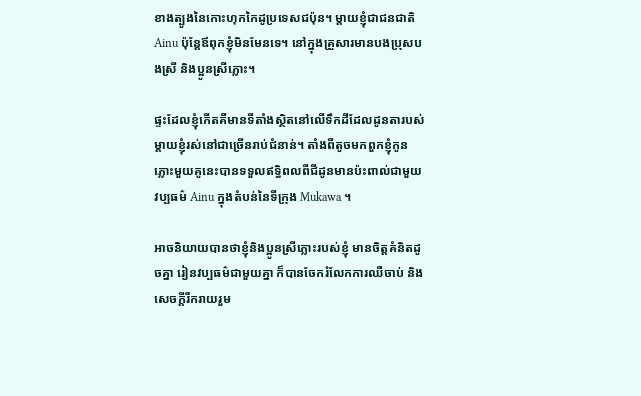ខាងត្បូងនៃកោះហុកកៃដូប្រទេសជប៉ុន។ ម្តាយខ្ញុំជាជនជាតិ Ainu ប៉ុន្តែឪពុកខ្ញុំមិនមែនទេ។ នៅក្នុងគ្រួសារមានបងប្រុសបងស្រី និងប្អូនស្រីភ្លោះ។

ផ្ទះដែលខ្ញុំកើតគឺមានទីតាំងស្ថិតនៅលើទឹកដីដែលដូនតារបស់ម្តាយខ្ញុំរស់នៅជាច្រើនរាប់ជំនាន់។ តាំងពីតូចមកពួកខ្ញុំកូនភ្លោះមួយគូនេះបានទទួលឥទ្ធិពលពីជីដូនមានប៉ះពាល់ជាមួយវប្បធម៌ Ainu ក្នុងតំបន់នៃទីក្រុង Mukawa ។

អាចនិយាយបានថាខ្ញុំនិងប្អូនស្រីភ្លោះរបស់ខ្ញុំ មានចិត្តគំនិតដូចគ្នា រៀនវប្បធម៌ជាមួយគ្នា ក៏បានចែករំលែកការឈឺចាប់ និងសេចក្តីរីករាយរួម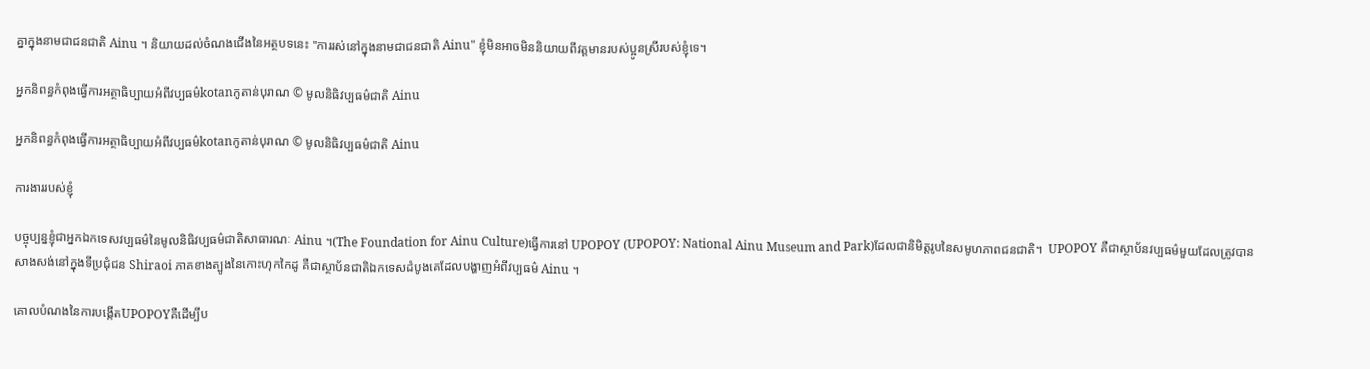គ្នាក្នុងនាមជាជនជាតិ Ainu ។ និយាយដល់ចំណងជើងនៃអត្ថបទនេះ "ការរស់នៅក្នុងនាមជាជនជាតិ Ainu" ខ្ញុំមិនអាចមិននិយាយពីវត្តមានរបស់ប្អូនស្រីរបស់ខ្ញុំទេ។

អ្នកនិពន្ធកំពុងធ្វើការអត្ថាធិប្បាយអំពីវប្បធម៌kotanកូតាន់បុរាណ © មូលនិធិវប្បធម៌ជាតិ Ainu

អ្នកនិពន្ធកំពុងធ្វើការអត្ថាធិប្បាយអំពីវប្បធម៌kotanកូតាន់បុរាណ © មូលនិធិវប្បធម៌ជាតិ Ainu

ការងាររបស់ខ្ញុំ

បច្ចុប្បន្នខ្ញុំជាអ្នកឯកទេសវប្បធម៌នៃមូលនិធិវប្បធម៌ជាតិសាធារណៈ Ainu ។(The Foundation for Ainu Culture)ធ្វើការនៅ UPOPOY (UPOPOY: National Ainu Museum and Park)ដែលជានិមិត្តរូបនៃសមូហភាពជនជាតិ។  UPOPOY គឺជាស្ថាប័នវប្បធម៌មួយដែលត្រូវបានសាងសង់នៅក្នុងទីប្រជុំជន Shiraoi ភាគខាងត្បូងនៃកោះហុកកៃដូ គឺជាស្ថាប័នជាតិឯកទេសដំបូងគេដែលបង្ហាញអំពីវប្បធម៌ Ainu ។

គោលបំណងនៃការបង្កើតUPOPOYគឺដើម្បីប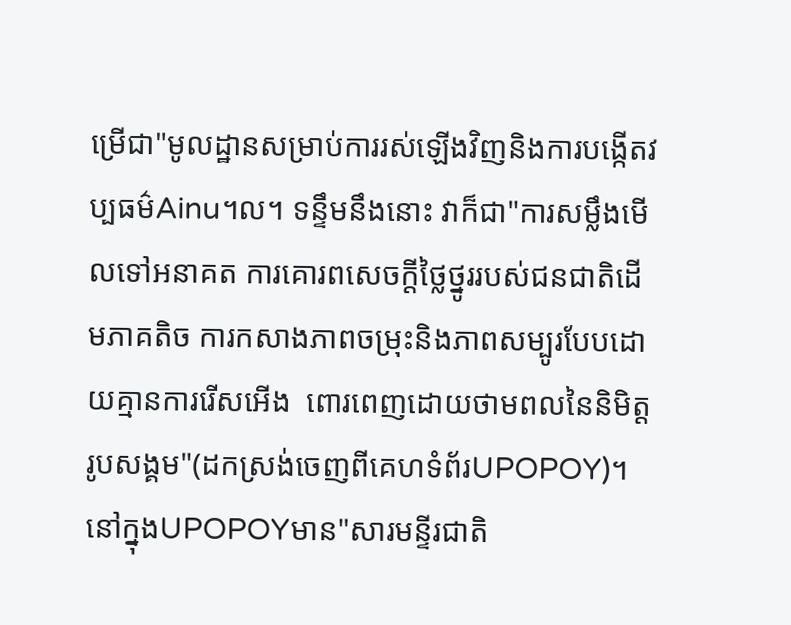ម្រើជា"មូលដ្ឋានសម្រាប់ការរស់ឡើងវិញនិងការបង្កើតវប្បធម៌Ainu។ល។ ទន្ទឹមនឹងនោះ វាក៏ជា"ការសម្លឹងមើលទៅអនាគត ការគោរពសេចក្តីថ្លៃថ្នូររបស់ជនជាតិដើមភាគតិច ការកសាងភាពចម្រុះនិងភាពសម្បូរបែបដោយគ្មានការរើសអើង  ពោរពេញដោយថាមពលនៃនិមិត្តរូបសង្គម"(ដកស្រង់ចេញពីគេហទំព័រUPOPOY)។ នៅក្នុងUPOPOYមាន"សារមន្ទីរជាតិ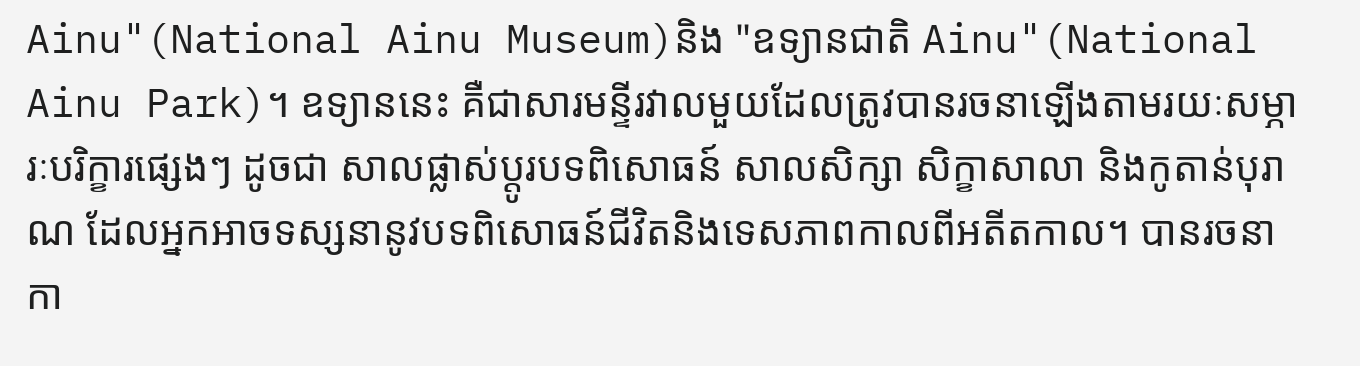Ainu"(National Ainu Museum)និង "ឧទ្យានជាតិ Ainu"(National Ainu Park)។ ឧទ្យាននេះ គឺជាសារមន្ទីរវាលមួយដែលត្រូវបានរចនាឡើងតាមរយៈសម្ភារៈបរិក្ខារផ្សេងៗ ដូចជា សាលផ្លាស់ប្តូរបទពិសោធន៍ សាលសិក្សា សិក្ខាសាលា និងកូតាន់បុរាណ ដែលអ្នកអាចទស្សនានូវបទពិសោធន៍ជីវិតនិងទេសភាពកាលពីអតីតកាល។ បានរចនាកា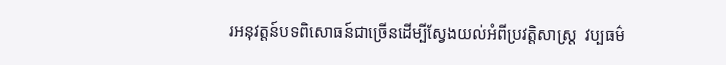រអនុវត្តន៍បទពិសោធន៍ជាច្រើនដើម្បីស្វែងយល់អំពីប្រវត្តិសាស្រ្ត  វប្បធម៌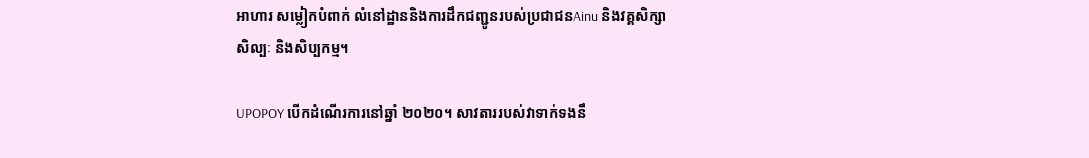អាហារ សម្លៀកបំពាក់ លំនៅដ្ឋាននិងការដឹកជញ្ជូនរបស់ប្រជាជនAinu និងវគ្គសិក្សាសិល្បៈ និងសិប្បកម្ម។

UPOPOY បើកដំណើរការនៅឆ្នាំ ២០២០។ សាវតាររបស់វាទាក់ទងនឹ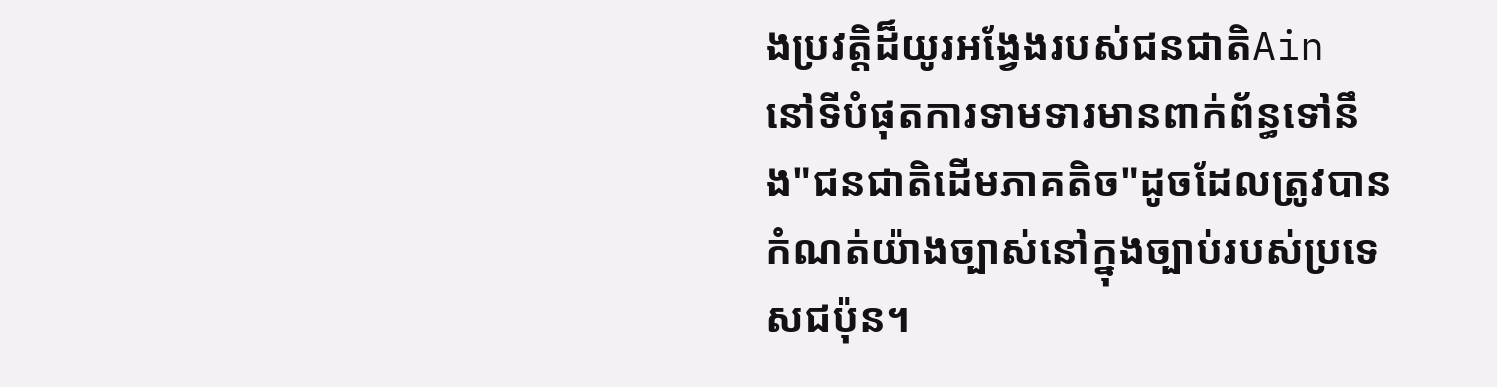ងប្រវត្តិដ៏យូរអង្វែងរបស់ជនជាតិAin  នៅទីបំផុតការទាមទារមានពាក់ព័ន្ធទៅនឹង"ជនជាតិដើមភាគតិច"ដូចដែលត្រូវបានកំណត់យ៉ាងច្បាស់នៅក្នុងច្បាប់របស់ប្រទេសជប៉ុន។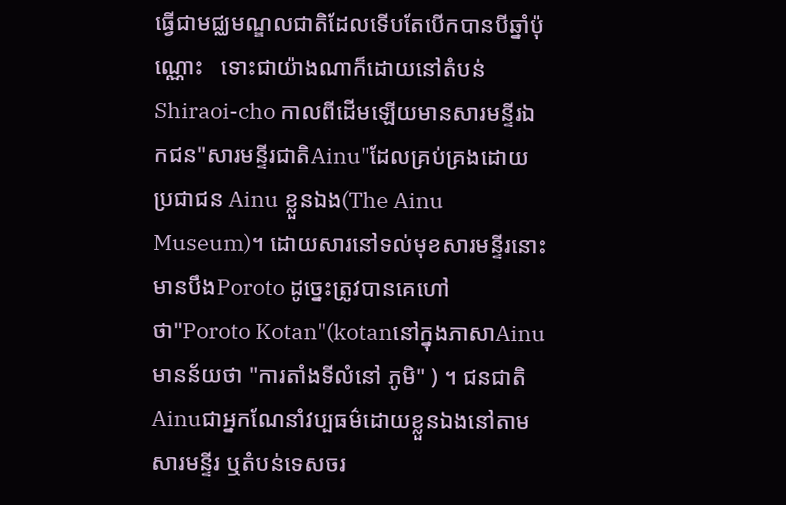ធ្វើជាមជ្ឈមណ្ឌលជាតិដែលទើបតែបើកបានបីឆ្នាំប៉ុណ្ណោះ   ទោះជាយ៉ាងណាក៏ដោយនៅតំបន់Shiraoi-cho កាលពីដើមឡើយមានសារមន្ទីរឯកជន"សារមន្ទីរជាតិAinu"ដែលគ្រប់គ្រងដោយប្រជាជន Ainu ខ្លួនឯង(The Ainu Museum)។ ដោយសារនៅទល់មុខសារមន្ទីរនោះមានបឹងPoroto ដូច្នេះត្រូវបានគេហៅថា"Poroto Kotan"(kotanនៅក្នុងភាសាAinuមានន័យថា "ការតាំងទីលំនៅ ភូមិ" ) ។ ជនជាតិ Ainuជាអ្នកណែនាំវប្បធម៌ដោយខ្លួនឯងនៅតាមសារមន្ទីរ ឬតំបន់ទេសចរ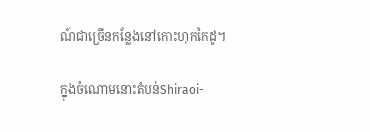ណ៍ជាច្រើនកន្លែងនៅកោះហុកកៃដូ។

ក្នុងចំណោមនោះតំបន់Shiraoi-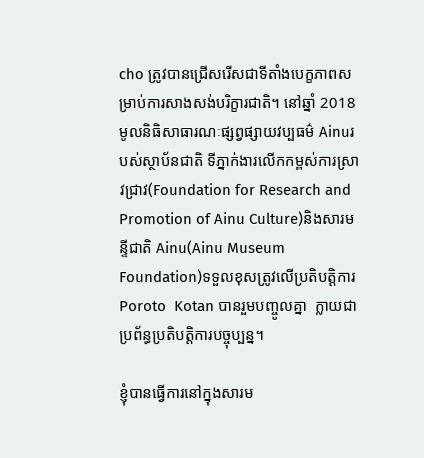cho ត្រូវបានជ្រើសរើសជាទីតាំងបេក្ខភាពសម្រាប់ការសាងសង់បរិក្ខារជាតិ។ នៅឆ្នាំ 2018មូលនិធិសាធារណៈផ្សព្វផ្សាយវប្បធម៌ Ainuរបស់ស្ថាប័នជាតិ ទីភ្នាក់ងារលើកកម្ពស់ការស្រាវជ្រាវ(Foundation for Research and Promotion of Ainu Culture)និងសារមន្ទីជាតិ Ainu(Ainu Museum Foundation)ទទួលខុសត្រូវលើប្រតិបត្តិការPoroto  Kotan បានរួមបញ្ចូលគ្នា  ក្លាយជាប្រព័ន្ធប្រតិបត្តិការបច្ចុប្បន្ន។

ខ្ញុំបានធ្វើការនៅក្នុងសារម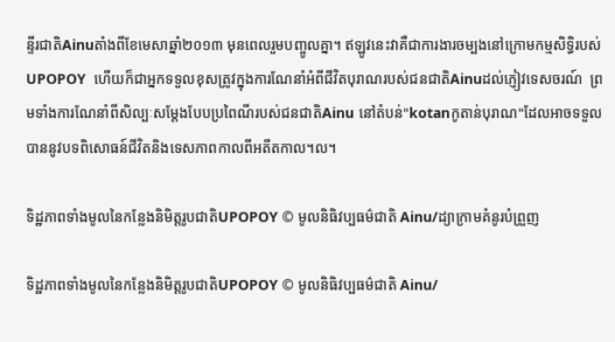ន្ទីរជាតិAinuតាំងពីខែមេសាឆ្នាំ២០១៣ មុនពេលរួមបញ្ចូលគ្នា។ ឥឡូវនេះវាគឺជាការងារចម្បងនៅក្រោមកម្មសិទ្ធិរបស់UPOPOY  ហើយក៏ជាអ្នកទទួលខុសត្រូវក្នុងការណែនាំអំពីជីវិតបុរាណរបស់ជនជាតិAinuដល់ភ្ញៀវទេសចរណ៍  ព្រមទាំងការណែនាំពីសិល្បៈសម្តែងបែបប្រពៃណីរបស់ជនជាតិAinu នៅតំបន់"kotanកូតាន់បុរាណ"ដែលអាចទទួលបាននូវបទពិសោធន៍ជីវិតនិងទេសភាពកាលពីអតីតកាល។ល។

ទិដ្ឋភាពទាំងមូលនៃកន្លែងនិមិត្តរូបជាតិUPOPOY © មូលនិធិវប្បធម៌ជាតិ Ainu/ដ្យាក្រាមគំនូរបំព្រួញ

ទិដ្ឋភាពទាំងមូលនៃកន្លែងនិមិត្តរូបជាតិUPOPOY © មូលនិធិវប្បធម៌ជាតិ Ainu/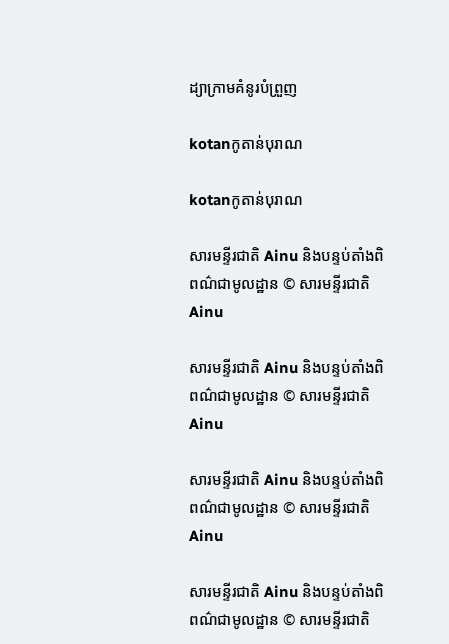ដ្យាក្រាមគំនូរបំព្រួញ

kotanកូតាន់បុរាណ

kotanកូតាន់បុរាណ

សារមន្ទីរជាតិ Ainu និងបន្ទប់តាំងពិពណ៌ជាមូលដ្ឋាន © សារមន្ទីរជាតិ Ainu

សារមន្ទីរជាតិ Ainu និងបន្ទប់តាំងពិពណ៌ជាមូលដ្ឋាន © សារមន្ទីរជាតិ Ainu

សារមន្ទីរជាតិ Ainu និងបន្ទប់តាំងពិពណ៌ជាមូលដ្ឋាន © សារមន្ទីរជាតិ Ainu

សារមន្ទីរជាតិ Ainu និងបន្ទប់តាំងពិពណ៌ជាមូលដ្ឋាន © សារមន្ទីរជាតិ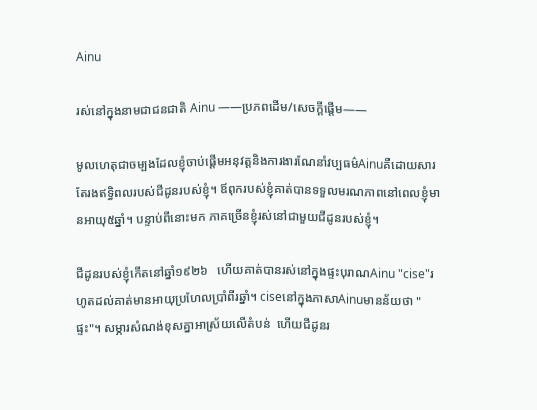Ainu

រស់នៅក្នុងនាមជាជនជាតិ Ainu ——ប្រភពដើម/សេចក្ដីផ្ដើម——

មូលហេតុជាចម្បងដែលខ្ញុំចាប់ផ្តើមអនុវត្តនិងការងារណែនាំវប្បធម៌Ainuគឺដោយសារតែរងឥទ្ធិពលរបស់ជីដូនរបស់ខ្ញុំ។ ឪពុករបស់ខ្ញុំគាត់បានទទួលមរណភាពនៅពេលខ្ញុំមានអាយុ៥ឆ្នាំ។ បន្ទាប់ពីនោះមក ភាគច្រើនខ្ញុំរស់នៅជាមួយជីដូនរបស់ខ្ញុំ។

ជីដូនរបស់ខ្ញុំកើតនៅឆ្នាំ១៩២៦   ហើយគាត់បានរស់នៅក្នុងផ្ទះបុរាណAinu "cise"រហូតដល់គាត់មានអាយុប្រហែលប្រាំពីរឆ្នាំ។ ciseនៅក្នុងភាសាAinuមានន័យថា "ផ្ទះ"។ សម្ភារសំណង់ខុសគ្នាអាស្រ័យលើតំបន់  ហើយជីដូនរ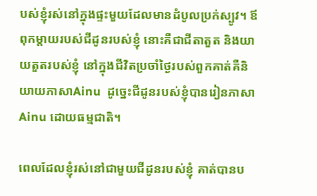បស់ខ្ញុំរស់នៅក្នុងផ្ទះមួយដែលមានដំបូលប្រក់ស្បូវ។ ឪពុកម្តាយរបស់ជីដូនរបស់ខ្ញុំ នោះគឺជាជីតាតួត និងយាយតួតរបស់ខ្ញុំ នៅក្នុងជីវិតប្រចាំថ្ងៃរបស់ពួកគាត់គឺនិយាយភាសាAinu  ដូច្នេះជីដូនរបស់ខ្ញុំបានរៀនភាសា Ainu ដោយធម្មជាតិ។

ពេលដែលខ្ញុំរស់នៅជាមួយជីដូនរបស់ខ្ញុំ គាត់បានប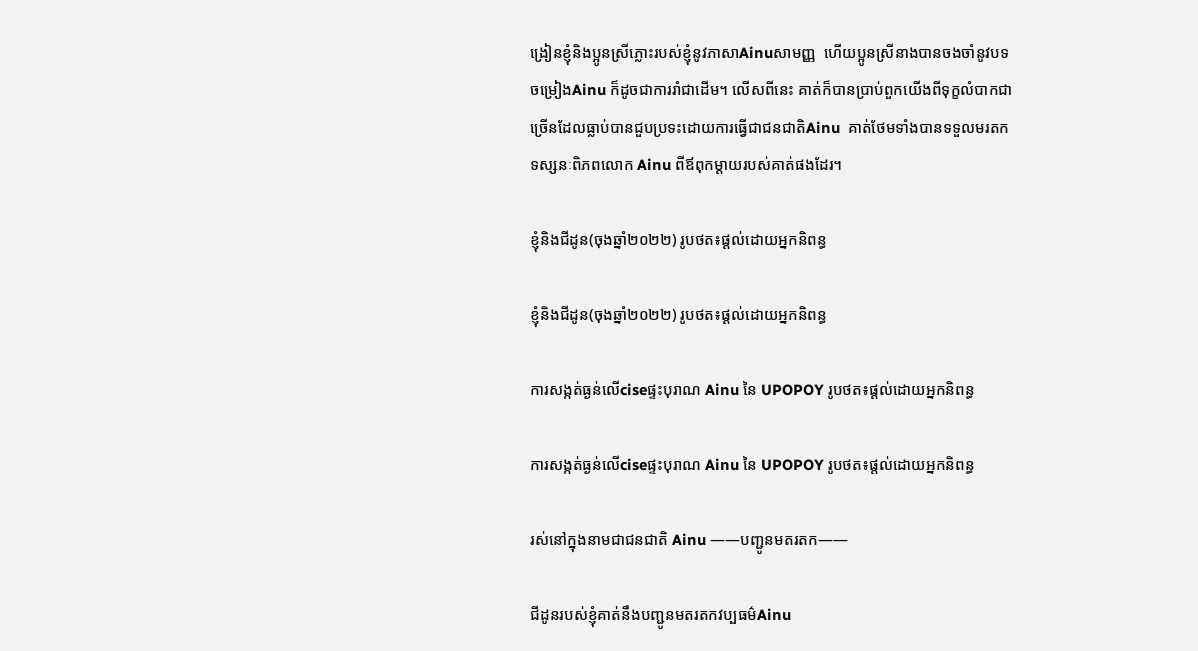ង្រៀនខ្ញុំនិងប្អូនស្រីភ្លោះរបស់ខ្ញុំនូវភាសាAinuសាមញ្ញ  ហើយប្អូនស្រីនាងបានចងចាំនូវបទចម្រៀងAinu ក៏ដូចជាការរាំជាដើម។ លើសពីនេះ គាត់ក៏បានប្រាប់ពួកយើងពីទុក្ខលំបាកជាច្រើនដែលធ្លាប់បានជួបប្រទះដោយការធ្វើជាជនជាតិAinu  គាត់ថែមទាំងបានទទួលមរតកទស្សនៈពិភពលោក Ainu ពីឪពុកម្តាយរបស់គាត់ផងដែរ។

ខ្ញុំនិងជីដូន(ចុងឆ្នាំ២០២២) រូបថត៖ផ្តល់ដោយអ្នកនិពន្ធ

ខ្ញុំនិងជីដូន(ចុងឆ្នាំ២០២២) រូបថត៖ផ្តល់ដោយអ្នកនិពន្ធ

ការសង្កត់ធ្ងន់លើciseផ្ទះបុរាណ Ainu នៃ UPOPOY រូបថត៖ផ្តល់ដោយអ្នកនិពន្ធ

ការសង្កត់ធ្ងន់លើciseផ្ទះបុរាណ Ainu នៃ UPOPOY រូបថត៖ផ្តល់ដោយអ្នកនិពន្ធ

រស់នៅក្នុងនាមជាជនជាតិ Ainu ——បញ្ជូនមតរតក——

ជីដូនរបស់ខ្ញុំគាត់នឹងបញ្ជូនមតរតកវប្បធម៌Ainu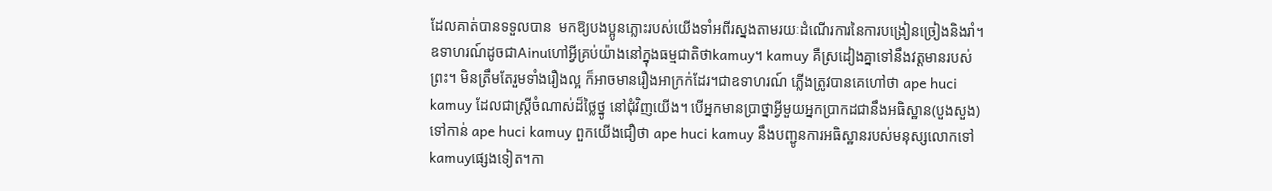ដែលគាត់បានទទួលបាន  មកឱ្យបងប្អូនភ្លោះរបស់យើងទាំអពីរស្នងតាមរយៈដំណើរការនៃការបង្រៀនច្រៀងនិងរាំ។ឧទាហរណ៍ដូចជាAinuហៅអ្វីគ្រប់យ៉ាងនៅក្នុងធម្មជាតិថាkamuy។ kamuy គឺស្រដៀងគ្នាទៅនឹងវត្តមានរបស់ព្រះ។ មិនត្រឹមតែរួមទាំងរឿងល្អ ក៏អាចមានរឿងអាក្រក់ដែរ។ជាឧទាហរណ៍ ភ្លើងត្រូវបានគេហៅថា ape huci kamuy ដែលជាស្ត្រីចំណាស់ដ៏ថ្លៃថ្នូ នៅជុំវិញយើង។ បើអ្នកមានប្រាថ្នាអ្វីមួយអ្នកប្រាកដជានឹងអធិស្ឋាន(បួងសួង)ទៅកាន់ ape huci kamuy ពួកយើងជឿថា ape huci kamuy នឹងបញ្ជូនការអធិស្ឋានរបស់មនុស្សលោកទៅkamuyផ្សេងទៀត។កា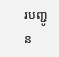របញ្ជូន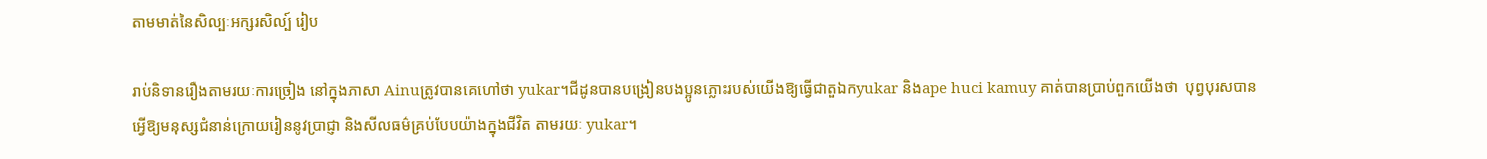តាមមាត់នៃសិល្បៈអក្សរសិល្ប៍ រៀប

រាប់និទានរឿងតាមរយៈការច្រៀង នៅក្នុងភាសា Ainuត្រូវបានគេហៅថា yukar។ជីដូនបានបង្រៀនបងប្អូនភ្លោះរបស់យើងឱ្យធ្វើជាតួឯកyukar និងape huci kamuy គាត់បានប្រាប់ពួកយើងថា  បុព្វបុរសបានអ្វើឱ្យមនុស្សជំនាន់ក្រោយរៀននូវប្រាជ្ញា និងសីលធម៌គ្រប់បែបយ៉ាងក្នុងជីវិត តាមរយៈ yukar។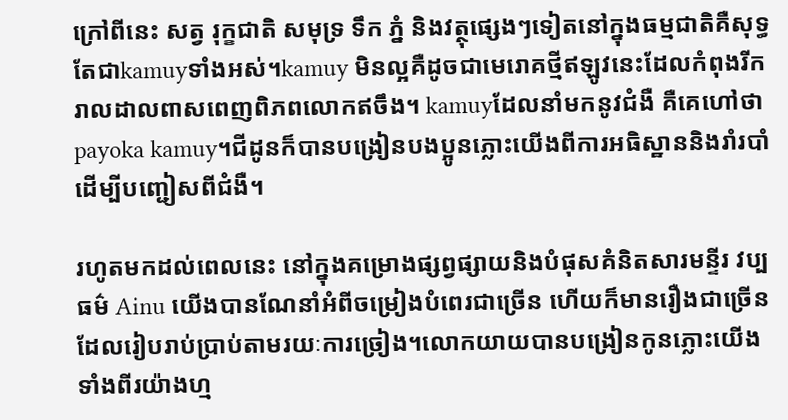ក្រៅពីនេះ សត្វ រុក្ខជាតិ សមុទ្រ ទឹក ភ្នំ និងវត្ថុផ្សេងៗទៀតនៅក្នុងធម្មជាតិគឺសុទ្ធតែជាkamuyទាំងអស់។kamuy មិនល្អគឺដូចជាមេរោគថ្មីឥឡូវនេះដែលកំពុងរីករាលដាលពាសពេញពិភពលោកឥចឹង។ kamuyដែលនាំមកនូវជំងឺ គឺគេហៅថាpayoka kamuy។ជីដូនក៏បានបង្រៀនបងប្អូនភ្លោះយើងពីការអធិស្ឋាននិងរាំរបាំដើម្បីបញ្ជៀសពីជំងឺ។

រហូតមកដល់ពេលនេះ នៅក្នុងគម្រោងផ្សព្វផ្សាយនិងបំផុសគំនិតសារមន្ទីរ វប្បធម៌ Ainu យើងបានណែនាំអំពីចម្រៀងបំពេរជាច្រើន ហើយក៏មានរឿងជាច្រើនដែលរៀបរាប់ប្រាប់តាមរយៈការច្រៀង។លោកយាយបានបង្រៀនកូនភ្លោះយើងទាំងពីរយ៉ាងហ្ម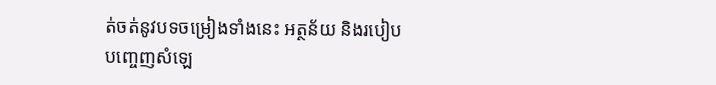ត់ចត់នូវបទចម្រៀងទាំងនេះ អត្ថន័យ និងរបៀបបញ្ចេញសំឡេ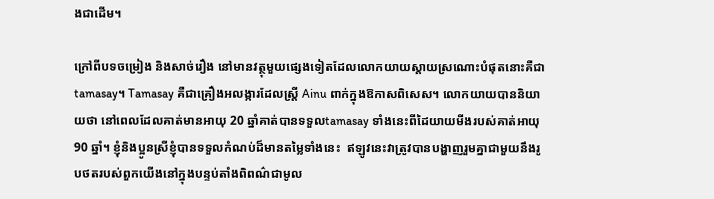ងជាដើម។

ក្រៅពីបទចម្រៀង និងសាច់រឿង នៅមានវត្ថុមួយផ្សេងទៀតដែលលោកយាយស្ដាយស្រណោះបំផុតនោះគឺជា tamasay។ Tamasay គឺជាគ្រឿងអលង្ការដែលស្ត្រី Ainu ពាក់ក្នុងឱកាសពិសេស។ លោកយាយបាននិយាយថា នៅពេលដែលគាត់មានអាយុ 20 ឆ្នាំគាត់បានទទួលtamasay ទាំងនេះពីដៃយាយមីងរបស់គាត់អាយុ 90 ឆ្នាំ។ ខ្ញុំនិងប្អូនស្រីខ្ញុំបានទទួលកំណប់ដ៏មានតម្លៃទាំងនេះ  ឥឡូវនេះវាត្រូវបានបង្ហាញរួមគ្នាជាមួយនឹងរូបថតរបស់ពួកយើងនៅក្នុងបន្ទប់តាំងពិពណ៌ជាមូល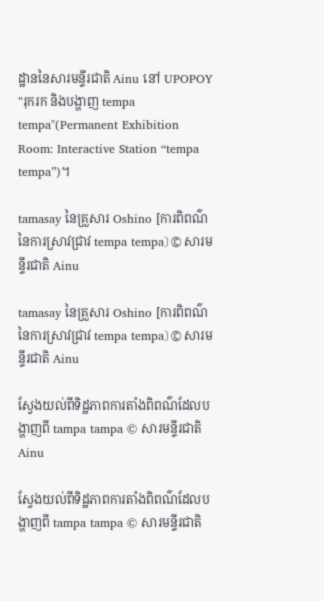ដ្ឋាននៃសារមន្ទីរជាតិ Ainu នៅ UPOPOY "រុករក និងបង្ហាញ tempa tempa"(Permanent Exhibition Room: Interactive Station “tempa tempa”)។

tamasay នៃគ្រួសារ Oshino [ការពិពណ៌នៃការស្រាវជ្រាវ tempa tempa〕 © សារមន្ទីរជាតិ Ainu

tamasay នៃគ្រួសារ Oshino [ការពិពណ៌នៃការស្រាវជ្រាវ tempa tempa〕 © សារមន្ទីរជាតិ Ainu

ស្វែងយល់ពីទិដ្ឋភាពការតាំងពិពណ៌ដែលបង្ហាញពី tampa tampa © សារមន្ទីរជាតិ Ainu

ស្វែងយល់ពីទិដ្ឋភាពការតាំងពិពណ៌ដែលបង្ហាញពី tampa tampa © សារមន្ទីរជាតិ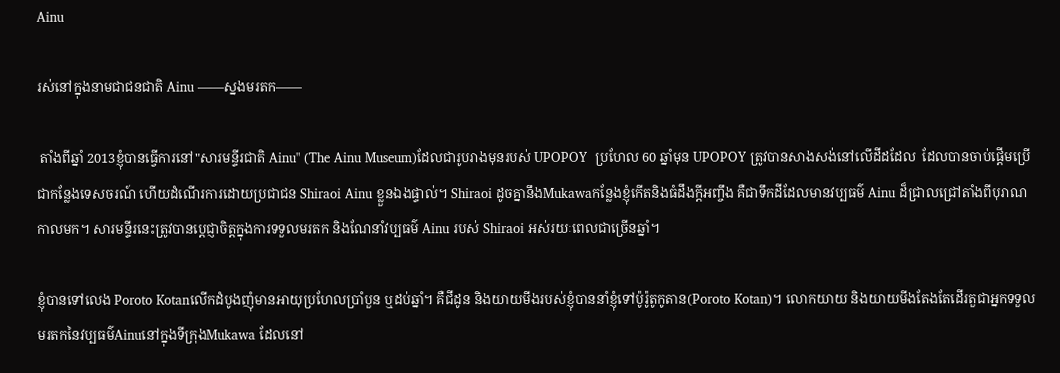Ainu

រស់នៅក្នុងនាមជាជនជាតិ Ainu ——ស្នងមរតក——

 តាំងពីឆ្នាំ 2013ខ្ញុំបានធ្វើការនៅ"សារមន្ទីរជាតិ Ainu" (The Ainu Museum)ដែលជារូបរាងមុនរបស់ UPOPOY  ប្រហែល 60 ឆ្នាំមុន UPOPOY ត្រូវបានសាងសង់នៅលើដីដដែល  ដែលបានចាប់ផ្តើមប្រើជាកន្លែងទេសចរណ៍ ហើយដំណើរការដោយប្រជាជន Shiraoi Ainu ខ្លួនឯងផ្ទាល់។ Shiraoi ដូចគ្នានឹងMukawaកន្លែងខ្ញុំកើតនិងធំដឹងក្ដីអញ្ចឹង គឺជាទឹកដីដែលមានវប្បធម៌ Ainu ដ៏ជ្រាលជ្រៅតាំងពីបុរាណកាលមក។ សារមន្ទីរនេះត្រូវបានប្តេជ្ញាចិត្តក្នុងការទទួលមរតក និងណែនាំវប្បធម៌ Ainu របស់ Shiraoi អស់រយៈពេលជាច្រើនឆ្នាំ។

ខ្ញុំបានទៅលេង Poroto Kotanលើកដំបូងញុំមានអាយុប្រហែលប្រាំបួន ឬដប់ឆ្នាំ។ គឺជីដូន និងយាយមីងរបស់ខ្ញុំបាននាំខ្ញុំទៅប៉ូរ៉ូតូកូតាន(Poroto Kotan)។ លោកយាយ និងយាយមីងតែងតែដើរតួជាអ្នកទទួលមរតកនៃវប្បធម៌Ainuនៅក្នុងទីក្រុងMukawa ដែលនៅ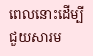ពេលនោះដើម្បីជួយសារម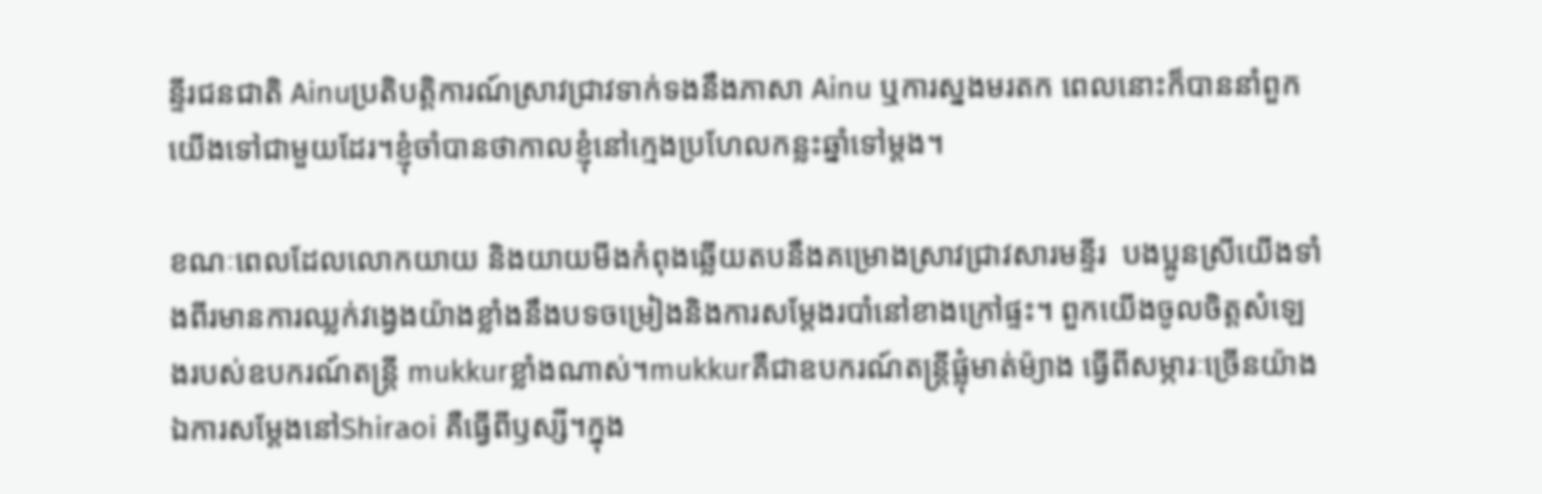ន្ទីរជនជាតិ Ainuប្រតិបត្តិការណ៍ស្រាវជ្រាវទាក់ទងនឹងភាសា Ainu ឬការស្នងមរតក ពេលនោះក៏បាននាំពួកយើងទៅជាមួយដែរ។ខ្ញុំចាំបានថាកាលខ្ញុំនៅក្មេងប្រហែលកន្លះឆ្នាំទៅម្ដង។

ខណៈពេលដែលលោកយាយ និងយាយមីងកំពុងឆ្លើយតបនឹងគម្រោងស្រាវជ្រាវសារមន្ទីរ  បងប្អូនស្រីយើងទាំងពីរមានការឈ្លក់វង្វេងយ៉ាងខ្លាំងនឹងបទចម្រៀងនិងការសម្តែងរបាំនៅខាងក្រៅផ្ទះ។ ពួកយើងចូលចិត្តសំឡេងរបស់ឧបករណ៍តន្ត្រី mukkurខ្លាំងណាស់។mukkurគឺជាឧបករណ៍តន្ត្រីផ្លុំមាត់ម៉្យាង ធ្វើពីសម្ភារៈច្រើនយ៉ាង ឯការសម្ដែងនៅShiraoi គឺធ្វើពីឫស្សី។ក្នុង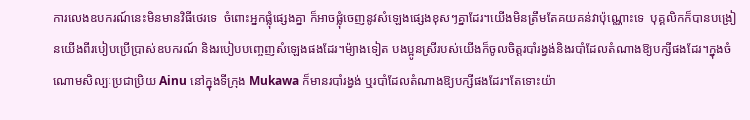ការលេងឧបករណ៍នេះមិនមានវិធីថេរទេ  ចំពោះអ្នកផ្លុំផ្សេងគ្នា ក៏អាចផ្លុំចេញនូវសំឡេងផ្សេងខុសៗគ្នាដែរ។យើងមិនត្រឹមតែគយគន់វាប៉ុណ្ណោះទេ  បុគ្គលិកក៏បានបង្រៀនយើងពីរបៀបប្រើប្រាស់ឧបករណ៍ និងរបៀបបញ្ចេញសំឡេងផងដែរ។ម៉្យាងទៀត បងប្អូនស្រីរបស់យើងក៏ចូលចិត្តរបាំរង្វង់និងរបាំដែលតំណាងឱ្យបក្សីផងដែរ។ក្នុងចំណោមសិល្បៈប្រជាប្រិយ Ainu នៅក្នុងទីក្រុង Mukawa ក៏មានរបាំរង្វង់ ឬរបាំដែលតំណាងឱ្យបក្សីផងដែរ។តែទោះយ៉ា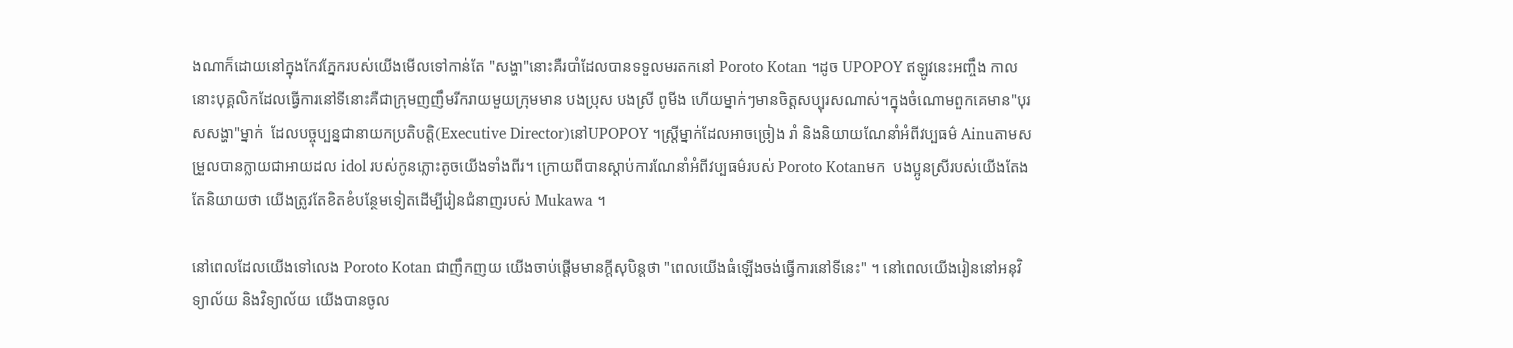ងណាក៏ដោយនៅក្នុងកែវភ្នែករបស់យើងមើលទៅកាន់តែ "សង្ហា"នោះគឺរបាំដែលបានទទួលមរតកនៅ Poroto Kotan ។ដូច UPOPOY ឥឡូវនេះអញ្ចឹង កាលនោះបុគ្គលិកដែលធ្វើការនៅទីនោះគឺជាក្រុមញញឹមរីករាយមួយក្រុមមាន បងប្រុស បងស្រី ពូមីង ហើយម្នាក់ៗមានចិត្តសប្បុរសណាស់។ក្នុងចំណោមពួកគេមាន"បុរសសង្ហា"ម្នាក់  ដែលបច្ចុប្បន្នជានាយកប្រតិបត្តិ(Executive Director)នៅUPOPOY ។ស្ត្រីម្នាក់ដែលអាចច្រៀង រាំ និងនិយាយណែនាំអំពីវប្បធម៌ Ainuតាមសម្រួលបានក្លាយជាអាយដល idol របស់កូនភ្លោះតូចយើងទាំងពីរ។ ក្រោយពីបានស្ដាប់ការណែនាំអំពីវប្បធម៌របស់ Poroto Kotanមក  បងប្អូនស្រីរបស់យើងតែងតែនិយាយថា យើងត្រូវតែខិតខំបន្ថែមទៀតដើម្បីរៀនជំនាញរបស់ Mukawa ។

នៅពេលដែលយើងទៅលេង Poroto Kotan ជាញឹកញយ យើងចាប់ផ្តើមមានក្តីសុបិន្តថា "ពេលយើងធំឡើងចង់ធ្វើការនៅទីនេះ" ។ នៅពេលយើងរៀននៅអនុវិទ្យាល័យ និងវិទ្យាល័យ យើងបានចូល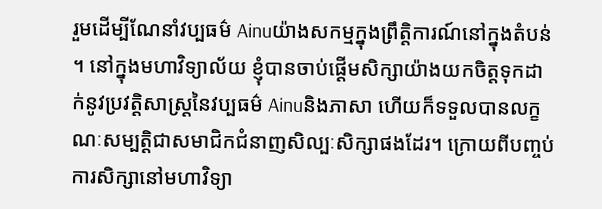រួមដើម្បីណែនាំវប្បធម៌ Ainuយ៉ាងសកម្មក្នុងព្រឹត្តិការណ៍នៅក្នុងតំបន់ ។ នៅក្នុងមហាវិទ្យាល័យ ខ្ញុំបានចាប់ផ្តើមសិក្សាយ៉ាងយកចិត្តទុកដាក់នូវប្រវត្តិសាស្រ្តនៃវប្បធម៌ Ainuនិងភាសា ហើយក៏ទទួលបានលក្ខណៈសម្បត្តិជាសមាជិកជំនាញសិល្បៈសិក្សាផងដែរ។ ក្រោយពីបញ្ចប់ការសិក្សានៅមហាវិទ្យា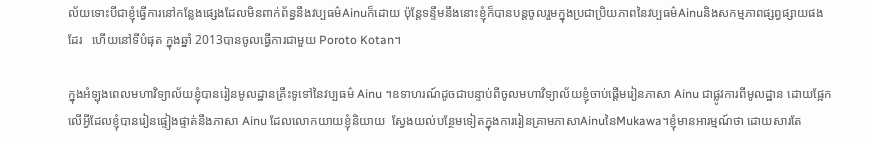ល័យទោះបីជាខ្ញុំធ្វើការនៅកន្លែងផ្សេងដែលមិនពាក់ព័ន្ធនឹងវប្បធម៌Ainuក៏ដោយ ប៉ុន្តែទន្ទឹមនឹងនោះខ្ញុំក៏បានបន្តចូលរួមក្នុងប្រជាប្រិយភាពនៃវប្បធម៌Ainuនិងសកម្មភាពផ្សព្វផ្សាយផងដែរ   ហើយនៅទីបំផុត ក្នុងឆ្នាំ 2013បានចូលធ្វើការជាមួយ Poroto Kotan។

ក្នុងអំឡុងពេលមហាវិទ្យាល័យខ្ញុំបានរៀនមូលដ្ឋានគ្រឹះទូទៅនៃវប្បធម៌ Ainu ។ឧទាហរណ៍ដូចជាបន្ទាប់ពីចូលមហាវិទ្យាល័យខ្ញុំចាប់ផ្តើមរៀនភាសា Ainu ជាផ្លូវការពីមូលដ្ឋាន ដោយផ្អែកលើអ្វីដែលខ្ញុំបានរៀនផ្ទៀងផ្ទាត់នឹងភាសា Ainu ដែលលោកយាយខ្ញុំនិយាយ  ស្វែងយល់បន្ថែមទៀតក្នុងការរៀនគ្រាមភាសាAinuនៃMukawa។ខ្ញុំមានអារម្មណ៍ថា ដោយសារតែ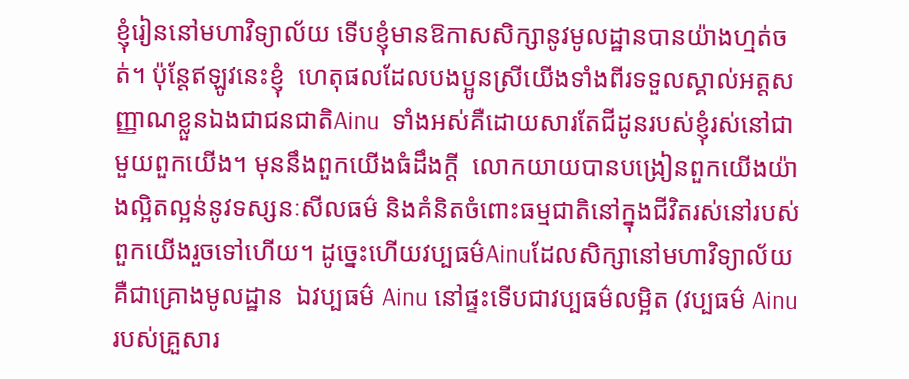ខ្ញុំរៀននៅមហាវិទ្យាល័យ ទើបខ្ញុំមានឱកាសសិក្សានូវមូលដ្ឋានបានយ៉ាងហ្មត់ចត់។ ប៉ុន្តែឥឡូវនេះខ្ញុំ  ហេតុផលដែលបងប្អូនស្រីយើងទាំងពីរទទួលស្គាល់អត្តសញ្ញាណខ្លួនឯងជាជនជាតិAinu  ទាំងអស់គឺដោយសារតែជីដូនរបស់ខ្ញុំរស់នៅជាមួយពួកយើង។ មុននឹងពួកយើងធំដឹងក្ដី  លោកយាយបានបង្រៀនពួកយើងយ៉ាងល្អិតល្អន់នូវទស្សនៈសីលធម៌ និងគំនិតចំពោះធម្មជាតិនៅក្នុងជីវិតរស់នៅរបស់ពួកយើងរួចទៅហើយ។ ដូច្នេះហើយវប្បធម៌Ainuដែលសិក្សានៅមហាវិទ្យាល័យ គឺជាគ្រោងមូលដ្ឋាន  ឯវប្បធម៌ Ainu នៅផ្ទះទើបជាវប្បធម៌លម្អិត (វប្បធម៌ Ainu របស់គ្រួសារ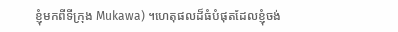ខ្ញុំមកពីទីក្រុង Mukawa) ។ហេតុផលដ៏ធំបំផុតដែលខ្ញុំចង់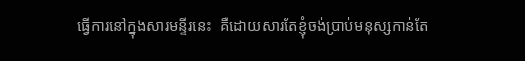ធ្វើការនៅក្នុងសារមន្ទីរនេះ  គឺដោយសារតែខ្ញុំចង់ប្រាប់មនុស្សកាន់តែ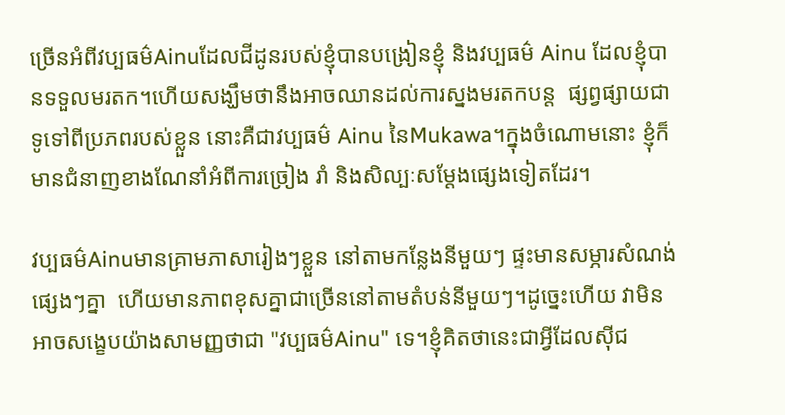ច្រើនអំពីវប្បធម៌Ainuដែលជីដូនរបស់ខ្ញុំបានបង្រៀនខ្ញុំ និងវប្បធម៌ Ainu ដែលខ្ញុំបានទទួលមរតក។ហើយសង្ឃឹមថានឹងអាចឈានដល់ការស្នងមរតកបន្ត  ផ្សព្វផ្សាយជាទូទៅពីប្រភពរបស់ខ្លួន នោះគឺជាវប្បធម៌ Ainu នៃMukawa។ក្នុងចំណោមនោះ ខ្ញុំក៏មានជំនាញខាងណែនាំអំពីការច្រៀង រាំ និងសិល្បៈសម្តែងផ្សេងទៀតដែរ។

វប្បធម៌Ainuមានគ្រាមភាសារៀងៗខ្លួន នៅតាមកន្លែងនីមួយៗ ផ្ទះមានសម្ភារសំណង់ផ្សេងៗគ្នា  ហើយមានភាពខុសគ្នាជាច្រើននៅតាមតំបន់នីមួយៗ។ដូច្នេះហើយ វាមិនអាចសង្ខេបយ៉ាងសាមញ្ញថាជា "វប្បធម៌Ainu" ទេ។ខ្ញុំគិតថានេះជាអ្វីដែលស៊ីជ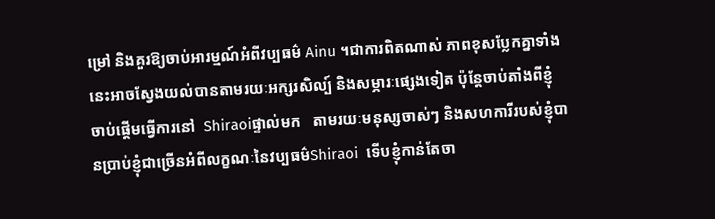ម្រៅ និងគួរឱ្យចាប់អារម្មណ៍អំពីវប្បធម៌ Ainu ។ជាការពិតណាស់ ភាពខុសប្លែកគ្នាទាំងនេះអាចស្វែងយល់បានតាមរយៈអក្សរសិល្ប៍ និងសម្ភារៈផ្សេងទៀត ប៉ុន្តែចាប់តាំងពីខ្ញុំចាប់ផ្តើមធ្វើការនៅ  Shiraoiផ្ទាល់មក   តាមរយៈមនុស្សចាស់ៗ និងសហការីរបស់ខ្ញុំបានប្រាប់ខ្ញុំជាច្រើនអំពីលក្ខណៈនៃវប្បធម៌Shiraoi  ទើបខ្ញុំកាន់តែចា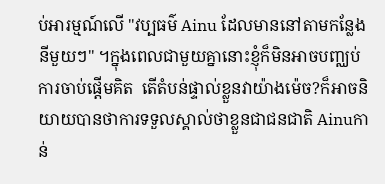ប់អារម្មណ៍លើ "វប្បធម៌ Ainu ដែលមាននៅតាមកន្លែងនីមួយៗ" ។ក្នុងពេលជាមួយគ្នានោះខ្ញុំក៏មិនអាចបញ្ឈប់ការចាប់ផ្តើមគិត  តើតំបន់ផ្ទាល់ខ្លួនវាយ៉ាងម៉េច?ក៏អាចនិយាយបានថាការទទួលស្គាល់ថាខ្លួនជាជនជាតិ Ainuកាន់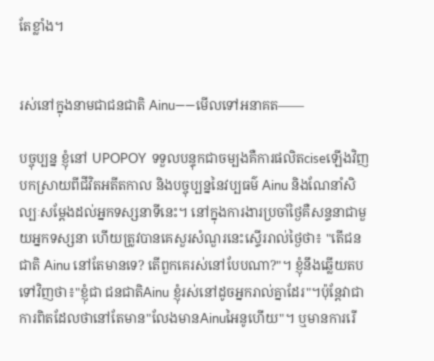តែខ្លាំង។


រស់នៅក្នុងនាមជាជនជាតិ Ainu——មើលទៅអនាគត——

បច្ចុប្បន្ន ខ្ញុំនៅ UPOPOY  ទទួលបន្ទុកជាចម្បងគឺការផលិតciseឡើងវិញ  បកស្រាយពីជីវិតអតីតកាល និងបច្ចុប្បន្ននៃវប្បធម៌ Ainu និងណែនាំសិល្បៈសម្តែងដល់អ្នកទស្សនាទីនេះ។ នៅក្នុងការងារប្រចាំថ្ងៃគឺសន្ទនាជាមួយអ្នកទស្សនា ហើយត្រូវបានគេសួរសំណួរនេះស្ទើររាល់ថ្ងៃថា៖ "តើជនជាតិ Ainu នៅតែមានទេ? តើពួកគេរស់នៅបែបណា?"។ ខ្ញុំនឹងឆ្លើយតបទៅវិញថា៖"ខ្ញុំជា ជនជាតិAinu ខ្ញុំរស់នៅដូចអ្នករាល់គ្នាដែរ"។ប៉ុន្តែវាជាការពិតដែលថានៅតែមាន"លែងមានAinuអៃនូហើយ"។ ឬមានការរើ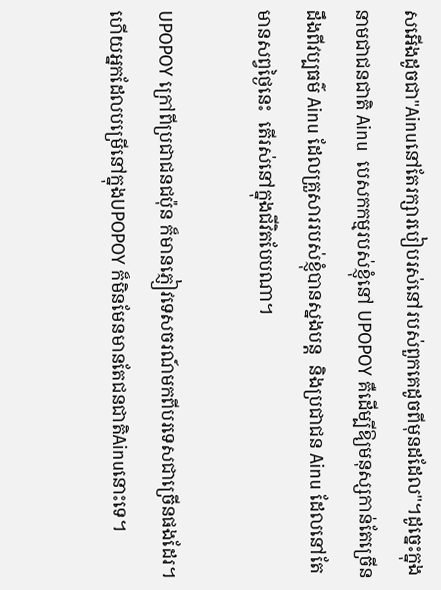សអើងដូចជា"Ainuនៅតែរក្សារបៀបរស់នៅរបស់ពួកគេដូចពីមុនដដែល"។ដូច្នេះក្នុងនាមជាជនជាតិ Ainu  បេសកកម្មរបស់ខ្ញុំនៅ UPOPOY គឺដើម្បីឱ្យមនុស្សកាន់តែច្រើនដឹងពីវប្បធម៌ Ainu ដែលគ្រួសាររបស់ខ្ញុំបានស្នងបន្ត  និងប្រជាជន Ainu ដែលនៅតែមានសព្វថ្ងៃនេះ  តើរស់នៅក្នុងជីវិតបែបណា។

UPOPOY ក្រៅពីប្រជាជនជប៉ុន ក៏មានភ្ញៀវទេសចរណ៍មកពីបរទេសជាច្រើនផងដែរ។ហើយអ្នកដែលបម្រើនៅក្នុងUPOPOY ក៏មិនមែនមានតែជនជាតិAinuនោះទេ។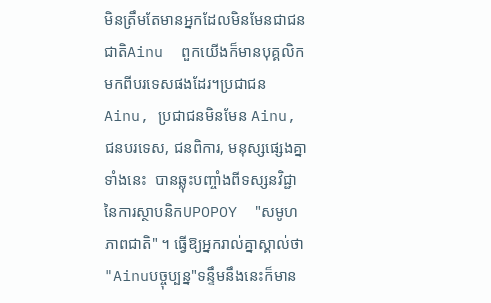មិនត្រឹមតែមានអ្នកដែលមិនមែនជាជនជាតិAinu  ពួកយើងក៏មានបុគ្គលិកមកពីបរទេសផងដែរ។ប្រជាជន Ainu, ប្រជាជនមិនមែន Ainu, ជនបរទេស, ជនពិការ, មនុស្សផ្សេងគ្នាទាំងនេះ  បានឆ្លុះបញ្ចាំងពីទស្សនវិជ្ជានៃការស្ថាបនិកUPOPOY  "សមូហភាពជាតិ" ។ ធ្វើឱ្យអ្នករាល់គ្នាស្គាល់ថា "Ainuបច្ចុប្បន្ន"ទន្ទឹមនឹងនេះក៏មាន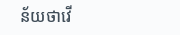ន័យថាវើ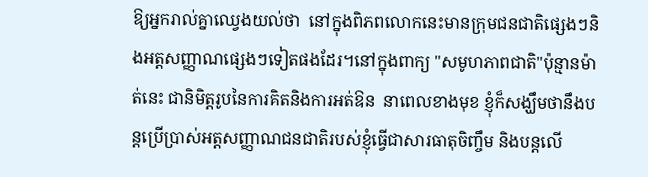ឱ្យអ្នករាល់គ្នាឈ្វេងយល់ថា  នៅក្នុងពិភពលោកនេះមានក្រុមជនជាតិផ្សេងៗនិងអត្តសញ្ញាណផ្សេងៗទៀតផងដែរ។នៅក្នុងពាក្យ "សមូហភាពជាតិ"ប៉ុន្មានម៉ាត់នេះ ជានិមិត្តរូបនៃការគិតនិងការអត់ឱន  នាពេលខាងមុខ ខ្ញុំក៏សង្ឃឹមថានឹងបន្តប្រើប្រាស់អត្តសញ្ញាណជនជាតិរបស់ខ្ញុំធ្វើជាសារធាតុចិញ្ចឹម និងបន្តលើ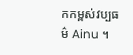កកម្ពស់វប្បធម៌ Ainu ។